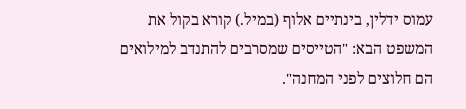עמוס ידלין, בינתיים אלוף (במיל.) קורא בקול את המשפט הבא: "הטייסים שמסרבים להתנדב למילואים הם חלוצים לפני המחנה".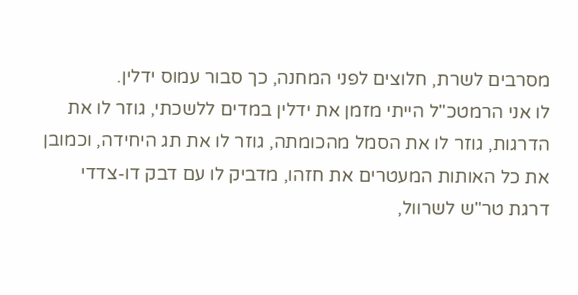מסרבים לשרת, חלוצים לפני המחנה, כך סבור עמוס ידלין.
לו אני הרמטכ"ל הייתי מזמן את ידלין במדים ללשכתי, גוזר לו את הדרגות, גוזר לו את הסמל מהכומתה, גוזר לו את תג היחידה, וכמובן את כל האותות המעטרים את חזהו, מדביק לו עם דבק דו-צדדי דרגת טר"ש לשרוול,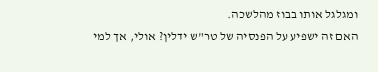ומגלגל אותו בבוז מהלשכה.
האם זה ישפיע על הפנסיה של טר"ש ידלין? אולי, אך למי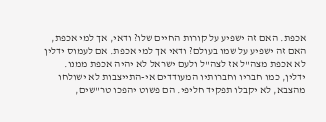אכפת. האם זה ישפיע על קורות החיים שלו? ודאי, אך למי אכפת, האם זה ישפיע על שמו בעולם? ודאי אך למי אכפת. אם לעמוס ידלין לא אכפת מצה"ל אז לצה"ל ולעם ישראל לא יהיה אכפת ממנו.
ידלין, כמו חבריו וחברותיו המעודדים אי-התייצבות לא ישולחו מהצבא, לא יקבלו תפקיד חליפי. הם פשוט יהפכו טר"שים,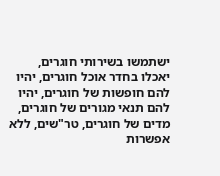ישתמשו בשירותי חוגרים, יאכלו בחדר אוכל חוגרים, יהיו להם חופשות של חוגרים, יהיו להם תנאי מגורים של חוגרים, מדים של חוגרים, טר"שים, ללא אפשרות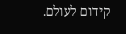קידום לעולם.